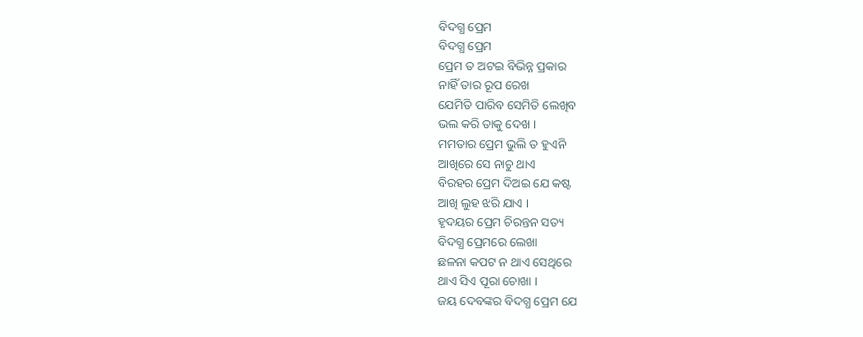ବିଦଗ୍ଧ ପ୍ରେମ
ବିଦଗ୍ଧ ପ୍ରେମ
ପ୍ରେମ ତ ଅଟଇ ବିଭିନ୍ନ ପ୍ରକାର
ନାହିଁ ତାର ରୂପ ରେଖ
ଯେମିତି ପାରିବ ସେମିତି ଲେଖିବ
ଭଲ କରି ତାକୁ ଦେଖ ।
ମମତାର ପ୍ରେମ ଭୁଲି ତ ହୁଏନି
ଆଖିରେ ସେ ନାଚୁ ଥାଏ
ବିରହର ପ୍ରେମ ଦିଅଇ ଯେ କଷ୍ଟ
ଆଖି ଲୁହ ଝରି ଯାଏ ।
ହୃଦୟର ପ୍ରେମ ଚିରନ୍ତନ ସତ୍ୟ
ବିଦଗ୍ଧ ପ୍ରେମରେ ଲେଖା
ଛଳନା କପଟ ନ ଥାଏ ସେଥିରେ
ଥାଏ ସିଏ ପୂରା ଚୋଖା ।
ଜୟ ଦେବଙ୍କର ବିଦଗ୍ଧ ପ୍ରେମ ଯେ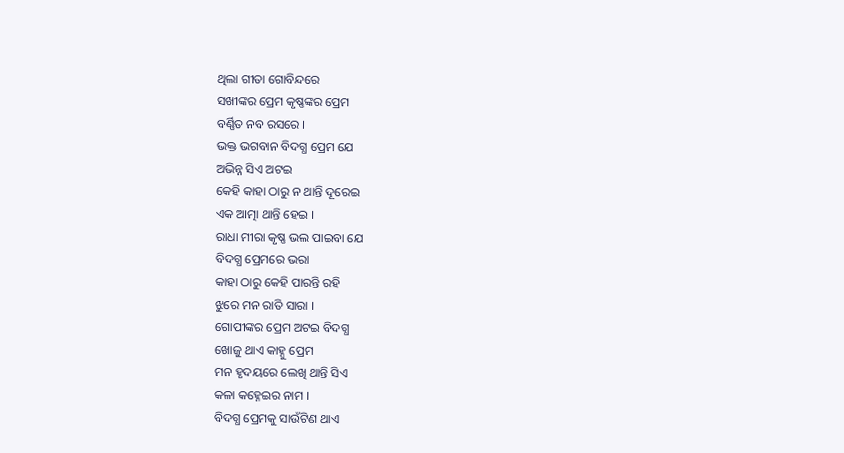ଥିଲା ଗୀତା ଗୋବିନ୍ଦରେ
ସଖୀଙ୍କର ପ୍ରେମ କୃଷ୍ଣଙ୍କର ପ୍ରେମ
ବର୍ଣ୍ଣିତ ନବ ରସରେ ।
ଭକ୍ତ ଭଗବାନ ବିଦଗ୍ଧ ପ୍ରେମ ଯେ
ଅଭିନ୍ନ ସିଏ ଅଟଇ
କେହି କାହା ଠାରୁ ନ ଥାନ୍ତି ଦୂରେଇ
ଏକ ଆତ୍ମା ଥାନ୍ତି ହେଇ ।
ରାଧା ମୀରା କୃଷ୍ଣ ଭଲ ପାଇବା ଯେ
ବିଦଗ୍ଧ ପ୍ରେମରେ ଭରା
କାହା ଠାରୁ କେହି ପାରନ୍ତି ରହି
ଝୁରେ ମନ ରାତି ସାରା ।
ଗୋପୀଙ୍କର ପ୍ରେମ ଅଟଇ ବିଦଗ୍ଧ
ଖୋଜୁ ଥାଏ କାହ୍ନୁ ପ୍ରେମ
ମନ ହୃଦୟରେ ଲେଖି ଥାନ୍ତି ସିଏ
କଳା କହ୍ନେଇର ନାମ ।
ବିଦଗ୍ଧ ପ୍ରେମକୁ ସାଉଁଟିଣ ଥାଏ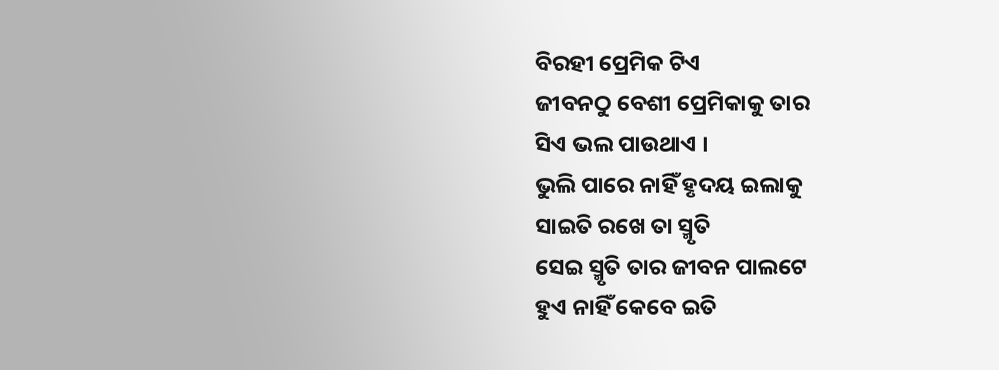ବିରହୀ ପ୍ରେମିକ ଟିଏ
ଜୀବନଠୁ ବେଶୀ ପ୍ରେମିକାକୁ ତାର
ସିଏ ଭଲ ପାଉଥାଏ ।
ଭୁଲି ପାରେ ନାହିଁ ହୃଦୟ ଇଲାକୁ
ସାଇତି ରଖେ ତା ସ୍ମୃତି
ସେଇ ସ୍ମୃତି ତାର ଜୀବନ ପାଲଟେ
ହୁଏ ନାହିଁ କେବେ ଇତି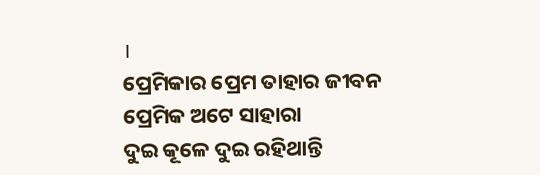।
ପ୍ରେମିକାର ପ୍ରେମ ତାହାର ଜୀବନ
ପ୍ରେମିକ ଅଟେ ସାହାରା
ଦୁଇ କୂଳେ ଦୁଇ ରହିଥାନ୍ତି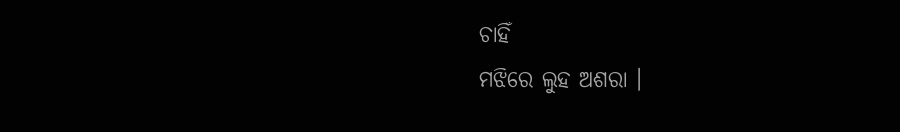ଚାହିଁ
ମଝିରେ ଲୁହ ଅଶରା ।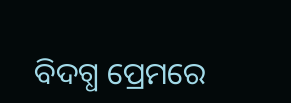ବିଦଗ୍ଧ ପ୍ରେମରେ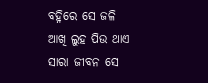ବହ୍ନିରେ ସେ ଜଳି
ଆଖି ଲୁହ ପିଉ ଥାଏ
ସାରା ଜୀବନ ସେ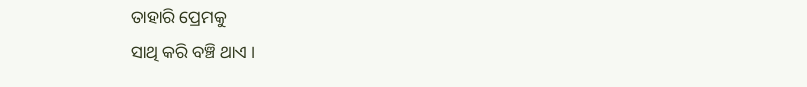ତାହାରି ପ୍ରେମକୁ
ସାଥି କରି ବଞ୍ଚି ଥାଏ ।